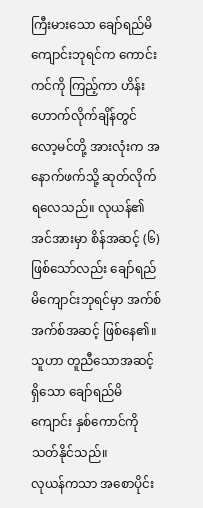ကြီးမားသော ချော်ရည်မိကျောင်းဘုရင်က ကောင်းကင်ကို ကြည့်ကာ ဟိန်းဟောက်လိုက်ချိန်တွင် လော့မင်တို့ အားလုံးက အနောက်ဖက်သို့ ဆုတ်လိုက်ရလေသည်။ လုယန်၏ အင်အားမှာ စိန်အဆင့် (၆) ဖြစ်သော်လည်း ချော်ရည်မိကျောင်းဘုရင်မှာ အက်စ်အက်စ်အဆင့် ဖြစ်နေ၏။ သူဟာ တူညီသောအဆင့်ရှိသော ချော်ရည်မိကျောင်း နှစ်ကောင်ကို သတ်နိုင်သည်။
လုယန်ကသာ အစောပိုင်း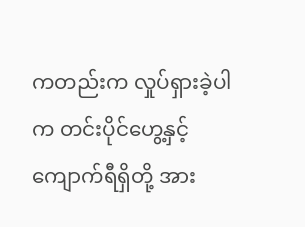ကတည်းက လှုပ်ရှားခဲ့ပါက တင်းပိုင်ဟွေ့နှင့် ကျောက်ရီရှိတို့ အား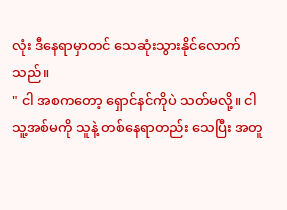လုံး ဒီနေရာမှာတင် သေဆုံးသွားနိုင်လောက်သည်။
" ငါ အစကတော့ ရှောင်နင်ကိုပဲ သတ်မလို့။ ငါ သူ့အစ်မကို သူနဲ့ တစ်နေရာတည်း သေပြီး အတူ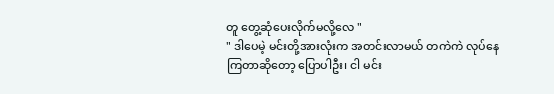တူ တွေ့ဆုံပေးလိုက်မလို့လေ "
" ဒါပေမဲ့ မင်းတို့အားလုံးက အတင်းလာမယ် တကဲကဲ လုပ်နေကြတာဆိုတော့ ပြောပါဦး၊ ငါ မင်း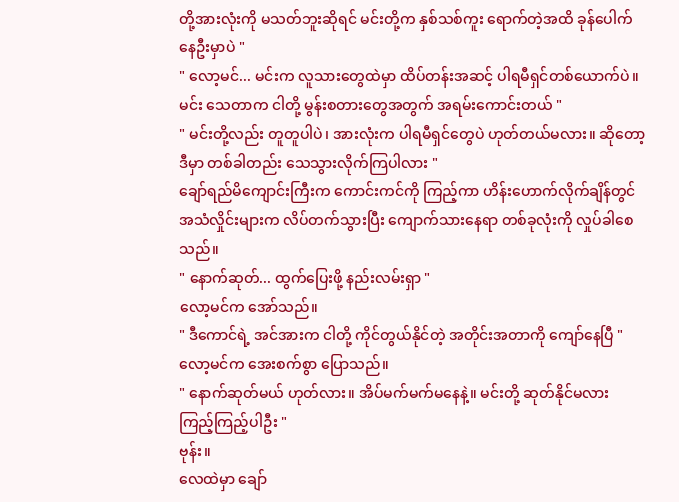တို့အားလုံးကို မသတ်ဘူးဆိုရင် မင်းတို့က နှစ်သစ်ကူး ရောက်တဲ့အထိ ခုန်ပေါက်နေဦးမှာပဲ "
" လော့မင်... မင်းက လူသားတွေထဲမှာ ထိပ်တန်းအဆင့် ပါရမီရှင်တစ်ယောက်ပဲ။ မင်း သေတာက ငါတို့ မွန်းစတားတွေအတွက် အရမ်းကောင်းတယ် "
" မင်းတို့လည်း တူတူပါပဲ၊ အားလုံးက ပါရမီရှင်တွေပဲ ဟုတ်တယ်မလား။ ဆိုတော့ ဒီမှာ တစ်ခါတည်း သေသွားလိုက်ကြပါလား "
ချော်ရည်မိကျောင်းကြီးက ကောင်းကင်ကို ကြည့်ကာ ဟိန်းဟောက်လိုက်ချိန်တွင် အသံလှိုင်းများက လိပ်တက်သွားပြီး ကျောက်သားနေရာ တစ်ခုလုံးကို လှုပ်ခါစေသည်။
" နောက်ဆုတ်... ထွက်ပြေးဖို့ နည်းလမ်းရှာ "
လော့မင်က အော်သည်။
" ဒီကောင်ရဲ့ အင်အားက ငါတို့ ကိုင်တွယ်နိုင်တဲ့ အတိုင်းအတာကို ကျော်နေပြီ "
လော့မင်က အေးစက်စွာ ပြောသည်။
" နောက်ဆုတ်မယ် ဟုတ်လား။ အိပ်မက်မက်မနေနဲ့။ မင်းတို့ ဆုတ်နိုင်မလား ကြည့်ကြည့်ပါဦး "
ဗုန်း။
လေထဲမှာ ချော်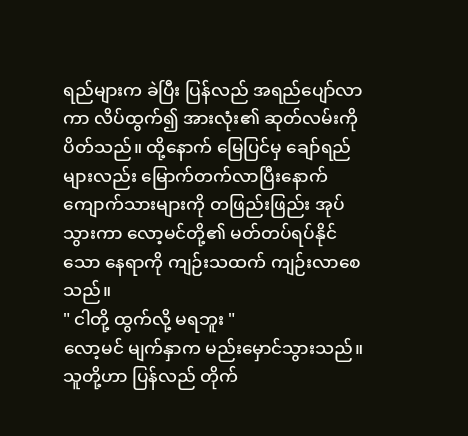ရည်များက ခဲပြီး ပြန်လည် အရည်ပျော်လာကာ လိပ်ထွက်၍ အားလုံး၏ ဆုတ်လမ်းကို ပိတ်သည်။ ထို့နောက် မြေပြင်မှ ချော်ရည်များလည်း မြောက်တက်လာပြီးနောက် ကျောက်သားများကို တဖြည်းဖြည်း အုပ်သွားကာ လော့မင်တို့၏ မတ်တပ်ရပ်နိုင်သော နေရာကို ကျဉ်းသထက် ကျဉ်းလာစေသည်။
" ငါတို့ ထွက်လို့ မရဘူး "
လော့မင် မျက်နှာက မည်းမှောင်သွားသည်။ သူတို့ဟာ ပြန်လည် တိုက်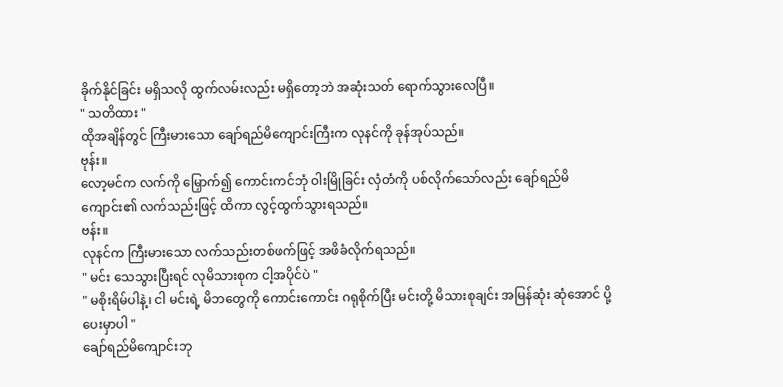ခိုက်နိုင်ခြင်း မရှိသလို ထွက်လမ်းလည်း မရှိတော့ဘဲ အဆုံးသတ် ရောက်သွားလေပြီ။
" သတိထား "
ထိုအချိန်တွင် ကြီးမားသော ချော်ရည်မိကျောင်းကြီးက လုနင်ကို ခုန်အုပ်သည်။
ဗုန်း။
လော့မင်က လက်ကို မြှောက်၍ ကောင်းကင်ဘုံ ဝါးမြိုခြင်း လှံတံကို ပစ်လိုက်သော်လည်း ချော်ရည်မိကျောင်း၏ လက်သည်းဖြင့် ထိကာ လွင့်ထွက်သွားရသည်။
ဗန်း။
လုနင်က ကြီးမားသော လက်သည်းတစ်ဖက်ဖြင့် အဖိခံလိုက်ရသည်။
" မင်း သေသွားပြီးရင် လုမိသားစုက ငါ့အပိုင်ပဲ "
" မစိုးရိမ်ပါနဲ့၊ ငါ မင်းရဲ့ မိဘတွေကို ကောင်းကောင်း ဂရုစိုက်ပြီး မင်းတို့ မိသားစုချင်း အမြန်ဆုံး ဆုံအောင် ပို့ပေးမှာပါ "
ချော်ရည်မိကျောင်းဘု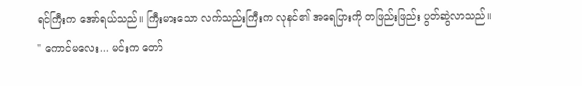ရင်ကြီးက အော်ရယ်သည်။ ကြီးမားသော လက်သည်းကြီးက လုနင်၏ အရေပြားကို တဖြည်းဖြည်း ပွတ်ဆွဲလာသည်။
" ကောင်မလေး... မင်းက တော်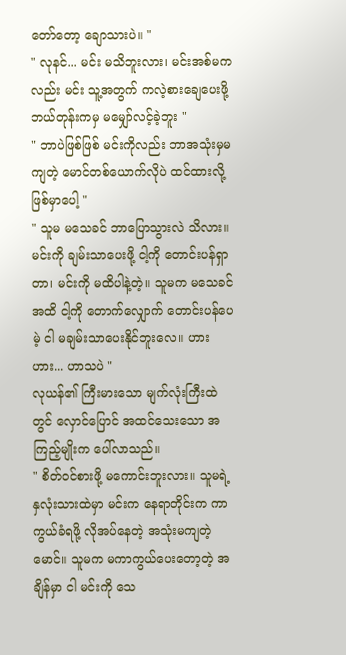တော်တော့ ချောသားပဲ။ "
" လုနင်... မင်း မသိဘူးလား၊ မင်းအစ်မကလည်း မင်း သူ့အတွက် ကလဲ့စားချေပေးဖို့ ဘယ်တုန်းကမှ မမျှော်လင့်ခဲ့ဘူး "
" ဘာပဲဖြစ်ဖြစ် မင်းကိုလည်း ဘာအသုံးမှမကျတဲ့ မောင်တစ်ယောက်လိုပဲ ထင်ထားလို့ ဖြစ်မှာပေါ့ "
" သူမ မသေခင် ဘာပြောသွားလဲ သိလား။ မင်းကို ချမ်းသာပေးဖို့ ငါ့ကို တောင်းပန်ရှာတာ၊ မင်းကို မထိပါနဲ့တဲ့။ သူမက မသေခင်အထိ ငါ့ကို တောက်လျှောက် တောင်းပန်ပေမဲ့ ငါ မချမ်းသာပေးနိုင်ဘူးလေ။ ဟားဟား... ဟာသပဲ "
လုယန်၏ ကြီးမားသော မျက်လုံးကြီးထဲတွင် လှောင်ပြောင် အထင်သေးသော အကြည့်မျိုးက ပေါ်လာသည်။
" စိတ်ဝင်စားဖို့ မကောင်းဘူးလား။ သူမရဲ့ နှလုံးသားထဲမှာ မင်းက နေရာတိုင်းက ကာကွယ်ခံရဖို့ လိုအပ်နေတဲ့ အသုံးမကျတဲ့ မောင်။ သူမက မကာကွယ်ပေးတော့တဲ့ အချိန်မှာ ငါ မင်းကို သေ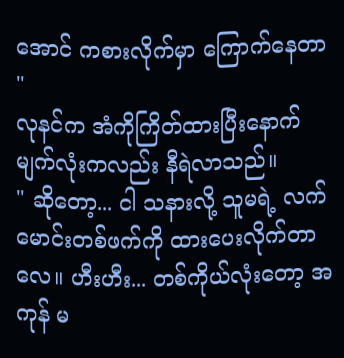အောင် ကစားလိုက်မှာ ကြောက်နေတာ "
လုနင်က အံကိုကြိတ်ထားပြီးနောက် မျက်လုံးကလည်း နီရဲလာသည်။
" ဆိုတော့... ငါ သနားလို့ သူမရဲ့ လက်မောင်းတစ်ဖက်ကို ထားပေးလိုက်တာလေ။ ဟီးဟီး... တစ်ကိုယ်လုံးတော့ အကုန် မ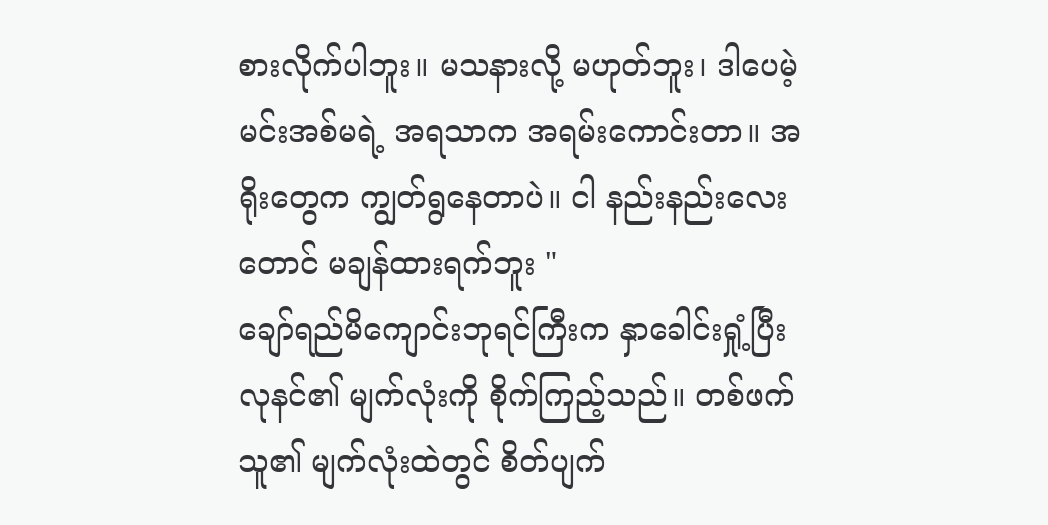စားလိုက်ပါဘူး။ မသနားလို့ မဟုတ်ဘူး၊ ဒါပေမဲ့ မင်းအစ်မရဲ့ အရသာက အရမ်းကောင်းတာ။ အရိုးတွေက ကျွတ်ရွနေတာပဲ။ ငါ နည်းနည်းလေးတောင် မချန်ထားရက်ဘူး "
ချော်ရည်မိကျောင်းဘုရင်ကြီးက နှာခေါင်းရှုံ့ပြီး လုနင်၏ မျက်လုံးကို စိုက်ကြည့်သည်။ တစ်ဖက်သူ၏ မျက်လုံးထဲတွင် စိတ်ပျက်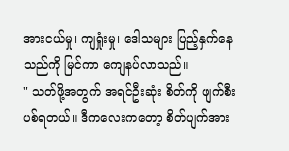အားငယ်မှု၊ ကျရှုံးမှု၊ ဒေါသများ ပြည့်နှက်နေသည်ကို မြင်ကာ ကျေနပ်လာသည်။
" သတ်ဖို့အတွက် အရင်ဦးဆုံး စိတ်ကို ဖျက်စီးပစ်ရတယ်။ ဒီကလေးကတော့ စိတ်ပျက်အား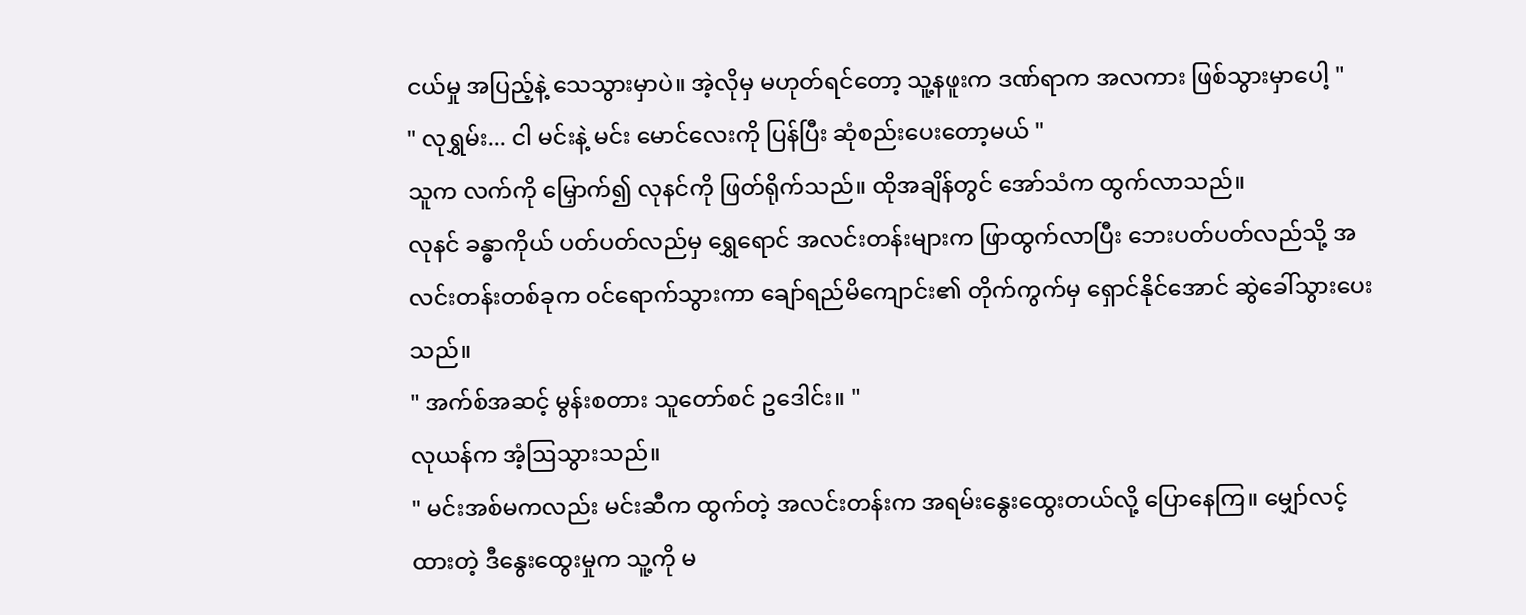ငယ်မှု အပြည့်နဲ့ သေသွားမှာပဲ။ အဲ့လိုမှ မဟုတ်ရင်တော့ သူ့နဖူးက ဒဏ်ရာက အလကား ဖြစ်သွားမှာပေါ့ "
" လုရွှမ်း... ငါ မင်းနဲ့ မင်း မောင်လေးကို ပြန်ပြီး ဆုံစည်းပေးတော့မယ် "
သူက လက်ကို မြှောက်၍ လုနင်ကို ဖြတ်ရိုက်သည်။ ထိုအချိန်တွင် အော်သံက ထွက်လာသည်။
လုနင် ခန္ဓာကိုယ် ပတ်ပတ်လည်မှ ရွှေရောင် အလင်းတန်းများက ဖြာထွက်လာပြီး ဘေးပတ်ပတ်လည်သို့ အလင်းတန်းတစ်ခုက ဝင်ရောက်သွားကာ ချော်ရည်မိကျောင်း၏ တိုက်ကွက်မှ ရှောင်နိုင်အောင် ဆွဲခေါ်သွားပေးသည်။
" အက်စ်အဆင့် မွန်းစတား သူတော်စင် ဥဒေါင်း။ "
လုယန်က အံ့ဩသွားသည်။
" မင်းအစ်မကလည်း မင်းဆီက ထွက်တဲ့ အလင်းတန်းက အရမ်းနွေးထွေးတယ်လို့ ပြောနေကြ။ မျှော်လင့်ထားတဲ့ ဒီနွေးထွေးမှုက သူ့ကို မ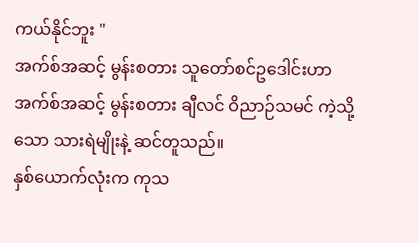ကယ်နိုင်ဘူး "
အက်စ်အဆင့် မွန်းစတား သူတော်စင်ဥဒေါင်းဟာ အက်စ်အဆင့် မွန်းစတား ချီလင် ဝိညာဉ်သမင် ကဲ့သို့သော သားရဲမျိုးနဲ့ ဆင်တူသည်။
နှစ်ယောက်လုံးက ကုသ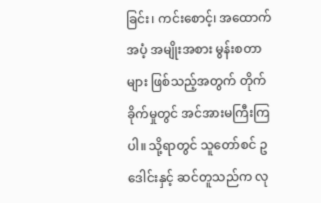ခြင်း၊ ကင်းစောင့်၊ အထောက်အပံ့ အမျိုးအစား မွန်းစတာများ ဖြစ်သည့်အတွက် တိုက်ခိုက်မှုတွင် အင်အားမကြီးကြပါ။ သို့ရာတွင် သူတော်စင် ဥဒေါင်းနှင့် ဆင်တူသည်က လု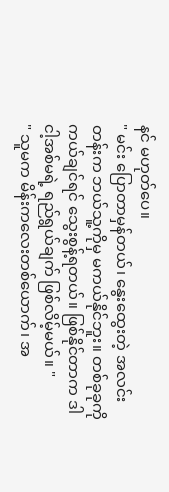နင် မဟုတ်ပေ။
" မင်း ပြောတာမှန်တယ်၊ နွေးထွေးတဲ့ အလင်းတန်းက ဘယ်သူ့ကိုမှ မကယ်နိုင်ဘူး။ တစ်ခုခုကို ကယ်ချင်ရင် သွေးစွန့်ရတယ်။ ဖြစ်နိုင်တာက ဒါ ငါ့အစ်မရဲ့ ရည်ရွယ်ချက် ဖြစ်လိမ့်မယ်။ "
" သူမက မိန်းကလေးတစ်ယောက်၊ အ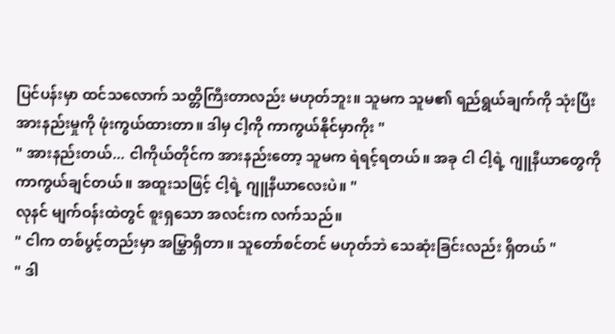ပြင်ပန်းမှာ ထင်သလောက် သတ္တိကြီးတာလည်း မဟုတ်ဘူး။ သူမက သူမ၏ ရည်ရွယ်ချက်ကို သုံးပြီး အားနည်းမှုကို ဖုံးကွယ်ထားတာ။ ဒါမှ ငါ့ကို ကာကွယ်နိုင်မှာကိုး "
" အားနည်းတယ်... ငါကိုယ်တိုင်က အားနည်းတော့ သူမက ရဲရင့်ရတယ်။ အခု ငါ ငါ့ရဲ့ ဂျူနီယာတွေကို ကာကွယ်ချင်တယ်။ အထူးသဖြင့် ငါ့ရဲ့ ဂျူနီယာလေးပဲ။ "
လုနင် မျက်ဝန်းထဲတွင် စူးရှသော အလင်းက လက်သည်။
" ငါက တစ်ပွင့်တည်းမှာ အမြွှာရှိတာ။ သူတော်စင်တင် မဟုတ်ဘဲ သေဆုံးခြင်းလည်း ရှိတယ် "
" ဒါ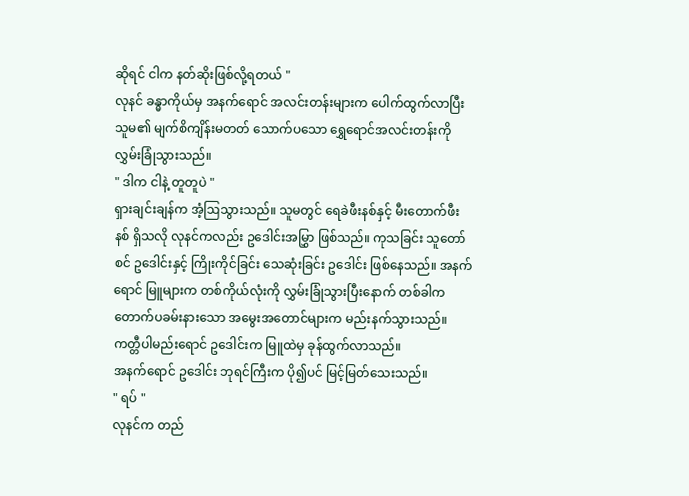ဆိုရင် ငါက နတ်ဆိုးဖြစ်လို့ရတယ် "
လုနင် ခန္ဓာကိုယ်မှ အနက်ရောင် အလင်းတန်းများက ပေါက်ထွက်လာပြီး သူမ၏ မျက်စိကျိန်းမတတ် သောက်ပသော ရွှေရောင်အလင်းတန်းကို လွှမ်းခြုံသွားသည်။
" ဒါက ငါနဲ့ တူတူပဲ "
ရှားချင်းချန်က အံ့ဩသွားသည်။ သူမတွင် ရေခဲဖီးနစ်နှင့် မီးတောက်ဖီးနစ် ရှိသလို လုနင်ကလည်း ဥဒေါင်းအမြွှာ ဖြစ်သည်။ ကုသခြင်း သူတော်စင် ဥဒေါင်းနှင့် ကြိုးကိုင်ခြင်း သေဆုံးခြင်း ဥဒေါင်း ဖြစ်နေသည်။ အနက်ရောင် မြူများက တစ်ကိုယ်လုံးကို လွှမ်းခြုံသွားပြီးနောက် တစ်ခါက တောက်ပခမ်းနားသော အမွေးအတောင်များက မည်းနက်သွားသည်။ ကတ္တီပါမည်းရောင် ဥဒေါင်းက မြူထဲမှ ခုန်ထွက်လာသည်။
အနက်ရောင် ဥဒေါင်း ဘုရင်ကြီးက ပို၍ပင် မြင့်မြတ်သေးသည်။
" ရပ် "
လုနင်က တည်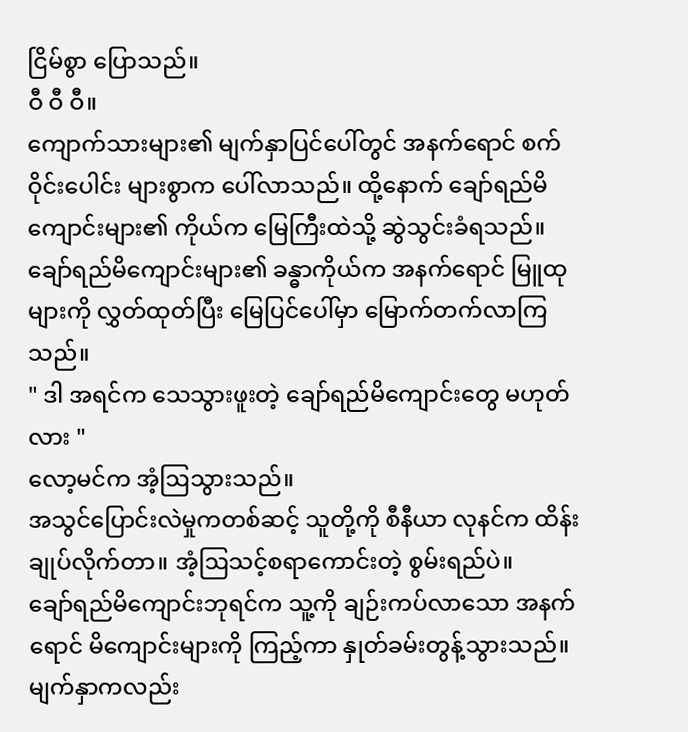ငြိမ်စွာ ပြောသည်။
ဝီ ဝီ ဝီ။
ကျောက်သားများ၏ မျက်နှာပြင်ပေါ်တွင် အနက်ရောင် စက်ဝိုင်းပေါင်း များစွာက ပေါ်လာသည်။ ထို့နောက် ချော်ရည်မိကျောင်းများ၏ ကိုယ်က မြေကြီးထဲသို့ ဆွဲသွင်းခံရသည်။ ချော်ရည်မိကျောင်းများ၏ ခန္ဓာကိုယ်က အနက်ရောင် မြူထုများကို လွှတ်ထုတ်ပြီး မြေပြင်ပေါ်မှာ မြောက်တက်လာကြသည်။
" ဒါ အရင်က သေသွားဖူးတဲ့ ချော်ရည်မိကျောင်းတွေ မဟုတ်လား "
လော့မင်က အံ့ဩသွားသည်။
အသွင်ပြောင်းလဲမှုကတစ်ဆင့် သူတို့ကို စီနီယာ လုနင်က ထိန်းချုပ်လိုက်တာ။ အံ့ဩသင့်စရာကောင်းတဲ့ စွမ်းရည်ပဲ။
ချော်ရည်မိကျောင်းဘုရင်က သူ့ကို ချဉ်းကပ်လာသော အနက်ရောင် မိကျောင်းများကို ကြည့်ကာ နှုတ်ခမ်းတွန့်သွားသည်။ မျက်နှာကလည်း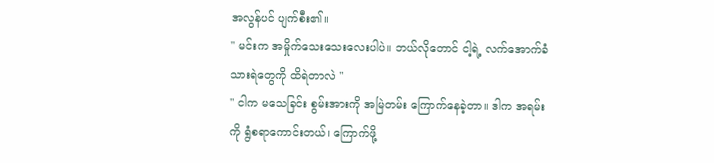အလွန်ပင် ပျက်စီး၏။
" မင်းက အမှိုက်သေးသေးလေးပါပဲ။ ဘယ်လိုတောင် ငါ့ရဲ့ လက်အောက်ခံ သားရဲတွေကို ထိရဲတာလဲ "
" ငါက မသေခြင်း စွမ်းအားကို အမြဲတမ်း ကြောက်နေခဲ့တာ။ ဒါက အရမ်းကို ရွံစရာကောင်းတယ်၊ ကြောက်ဖို့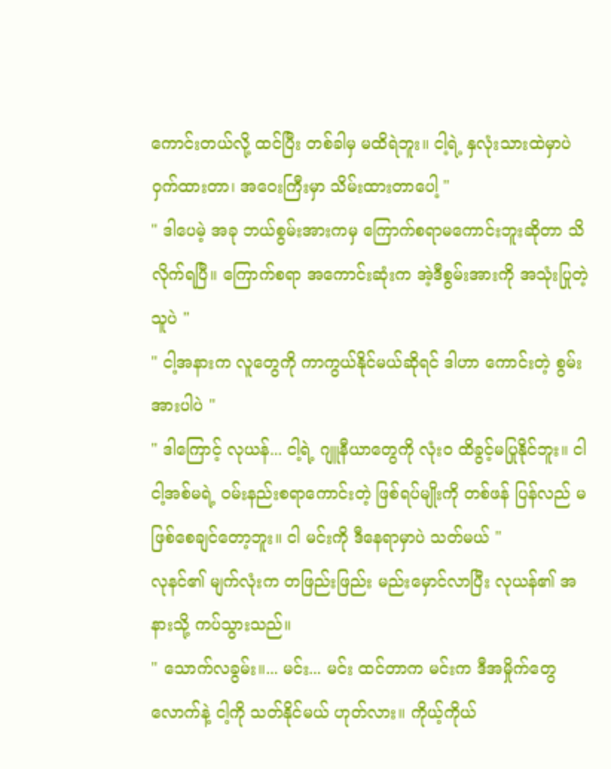ကောင်းတယ်လို့ ထင်ပြီး တစ်ခါမှ မထိရဲဘူး။ ငါ့ရဲ့ နှလုံးသားထဲမှာပဲ ဝှက်ထားတာ၊ အဝေးကြီးမှာ သိမ်းထားတာပေါ့ "
" ဒါပေမဲ့ အခု ဘယ်စွမ်းအားကမှ ကြောက်စရာမကောင်းဘူးဆိုတာ သိလိုက်ရပြီ။ ကြောက်စရာ အကောင်းဆုံးက အဲ့ဒီစွမ်းအားကို အသုံးပြုတဲ့သူပဲ "
" ငါ့အနားက လူတွေကို ကာကွယ်နိုင်မယ်ဆိုရင် ဒါဟာ ကောင်းတဲ့ စွမ်းအားပါပဲ "
" ဒါကြောင့် လုယန်... ငါ့ရဲ့ ဂျူနီယာတွေကို လုံးဝ ထိခွင့်မပြုနိုင်ဘူး။ ငါ ငါ့အစ်မရဲ့ ဝမ်းနည်းစရာကောင်းတဲ့ ဖြစ်ရပ်မျိုးကို တစ်ဖန် ပြန်လည် မဖြစ်စေချင်တော့ဘူး။ ငါ မင်းကို ဒီနေရာမှာပဲ သတ်မယ် "
လုနင်၏ မျက်လုံးက တဖြည်းဖြည်း မည်းမှောင်လာပြီး လုယန်၏ အနားသို့ ကပ်သွားသည်။
" သောက်လခွမ်း။... မင်း... မင်း ထင်တာက မင်းက ဒီအမှိုက်တွေလောက်နဲ့ ငါ့ကို သတ်နိုင်မယ် ဟုတ်လား။ ကိုယ့်ကိုယ်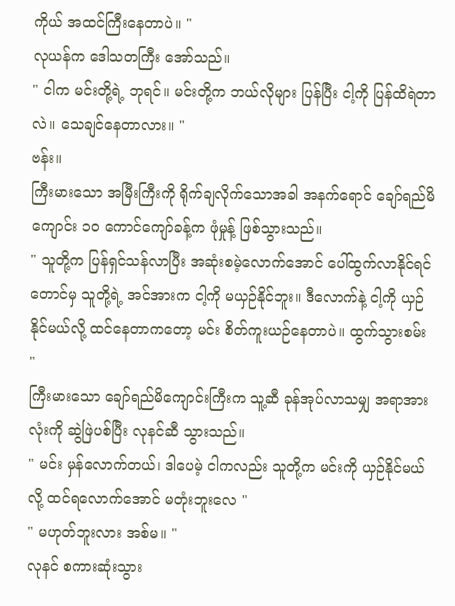ကိုယ် အထင်ကြီးနေတာပဲ။ "
လုယန်က ဒေါသတကြီး အော်သည်။
" ငါက မင်းတို့ရဲ့ ဘုရင်။ မင်းတို့က ဘယ်လိုများ ပြန်ပြီး ငါ့ကို ပြန်ထိရဲတာလဲ။ သေချင်နေတာလား။ "
ဗန်း။
ကြီးမားသော အမြီးကြီးကို ရိုက်ချလိုက်သောအခါ အနက်ရောင် ချော်ရည်မိကျောင်း ၁၀ ကောင်ကျော်ခန့်က ဖုံမှုန့် ဖြစ်သွားသည်။
" သူတို့က ပြန်ရှင်သန်လာပြီး အဆုံးစမဲ့လောက်အောင် ပေါ်ထွက်လာနိုင်ရင်တောင်မှ သူတို့ရဲ့ အင်အားက ငါ့ကို မယှဉ်နိုင်ဘူး။ ဒီလောက်နဲ့ ငါ့ကို ယှဉ်နိုင်မယ်လို့ ထင်နေတာကတော့ မင်း စိတ်ကူးယဉ်နေတာပဲ။ ထွက်သွားစမ်း "
ကြီးမားသော ချော်ရည်မိကျောင်းကြီးက သူ့ဆီ ခုန်အုပ်လာသမျှ အရာအားလုံးကို ဆွဲဖြဲပစ်ပြီး လုနင်ဆီ သွားသည်။
" မင်း မှန်လောက်တယ်၊ ဒါပေမဲ့ ငါကလည်း သူတို့က မင်းကို ယှဉ်နိုင်မယ်လို့ ထင်ရလောက်အောင် မတုံးဘူးလေ "
" မဟုတ်ဘူးလား အစ်မ။ "
လုနင် စကားဆုံးသွား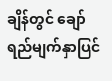ချိန်တွင် ချော်ရည်မျက်နှာပြင်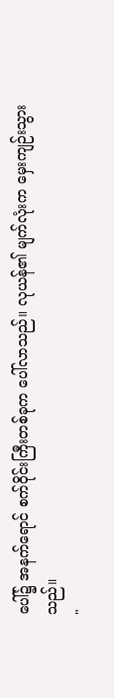ပေါ်၌ အနက်ရောင် စက်ဝိုင်းကြီးတစ်ခုက ပေါ်လာသည်။ လုယန်၏ မျက်လုံးက မှေးကျဉ်းသွားသည်။
"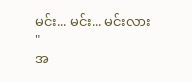မင်း... မင်း... မင်းလား "
အ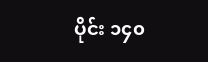ပိုင်း ၁၄၀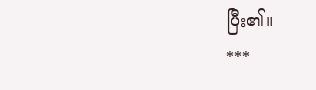ပြီး၏။
***